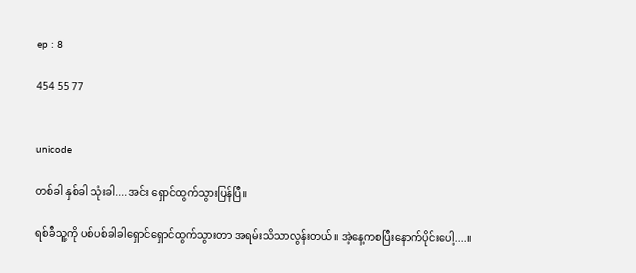ep : 8

454 55 77


unicode

တစ်ခါ နှစ်ခါ သုံးခါ....အင်း ရှောင်ထွက်သွားပြန်ပြီ။

ရစ်ခီသူ့ကို ပစ်ပစ်ခါခါရှောင်ရှောင်ထွက်သွားတာ အရမ်းသိသာလွန်းတယ်။ အဲ့နေ့ကစပြီးနောက်ပိုင်းပေါ့....။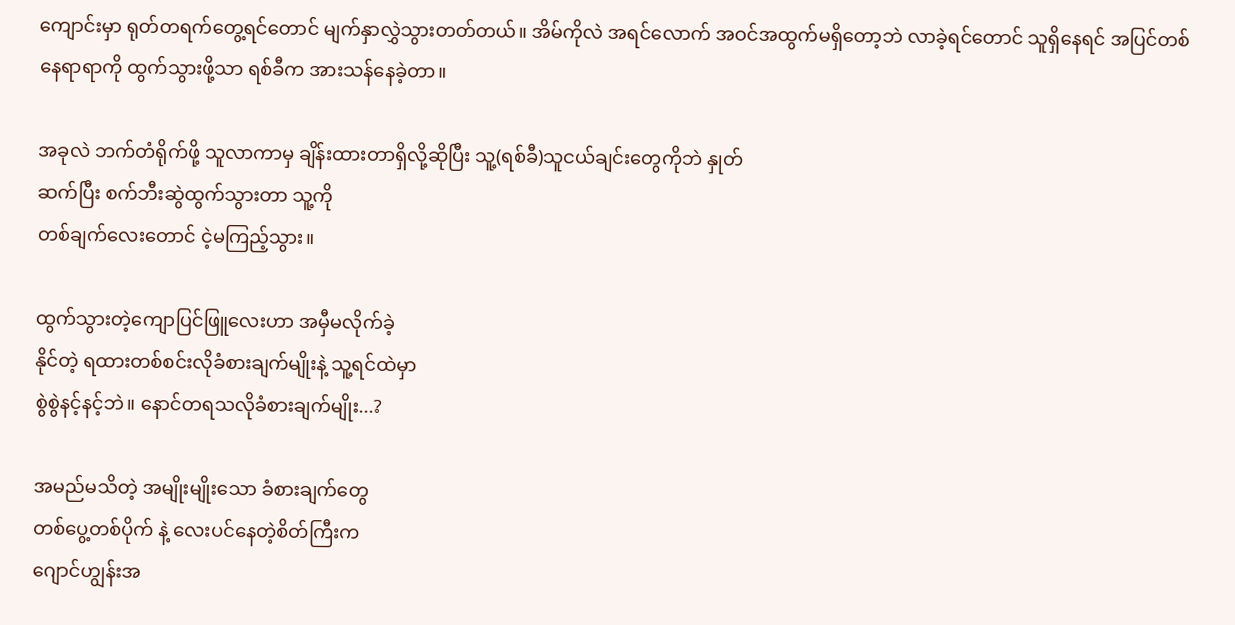ကျောင်းမှာ ရုတ်တရက်တွေ့ရင်တောင် မျက်နှာလွှဲသွားတတ်တယ်။ အိမ်ကိုလဲ အရင်လောက် အဝင်အထွက်မရှိတော့ဘဲ လာခဲ့ရင်တောင် သူရှိနေရင် အပြင်တစ်နေရာရာကို ထွက်သွားဖို့သာ ရစ်ခီက အားသန်နေခဲ့တာ။

အခုလဲ ဘက်တံရိုက်ဖို့ သူလာကာမှ ချိန်းထားတာရှိလို့ဆိုပြီး သူ့(ရစ်ခီ)သူငယ်ချင်းတွေကိုဘဲ နှုတ်
ဆက်ပြီး စက်ဘီးဆွဲထွက်သွားတာ သူ့ကို
တစ်ချက်လေးတောင် ငဲ့မကြည့်သွား။

ထွက်သွားတဲ့ကျောပြင်ဖြူလေးဟာ အမှီမလိုက်ခဲ့
နိုင်တဲ့ ရထားတစ်စင်းလိုခံစားချက်မျိုးနဲ့ သူ့ရင်ထဲမှာ
စွဲစွဲနင့်နင့်ဘဲ။ နောင်တရသလိုခံစားချက်မျိုး...?

အမည်မသိတဲ့ အမျိုးမျိုးသော ခံစားချက်တွေ
တစ်ပွေ့တစ်ပိုက် နဲ့ လေးပင်နေတဲ့စိတ်ကြီးက
ဂျောင်ဟျွန်းအ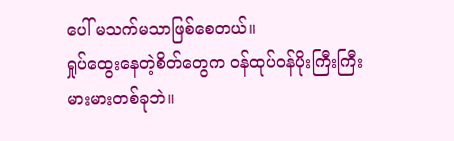ပေါ် မသက်မသာဖြစ်စေတယ်။
ရှုပ်ထွေးနေတဲ့စိတ်တွေက ဝန်ထုပ်ဝန်ပိုးကြီးကြီး
မားမားတစ်ခုဘဲ။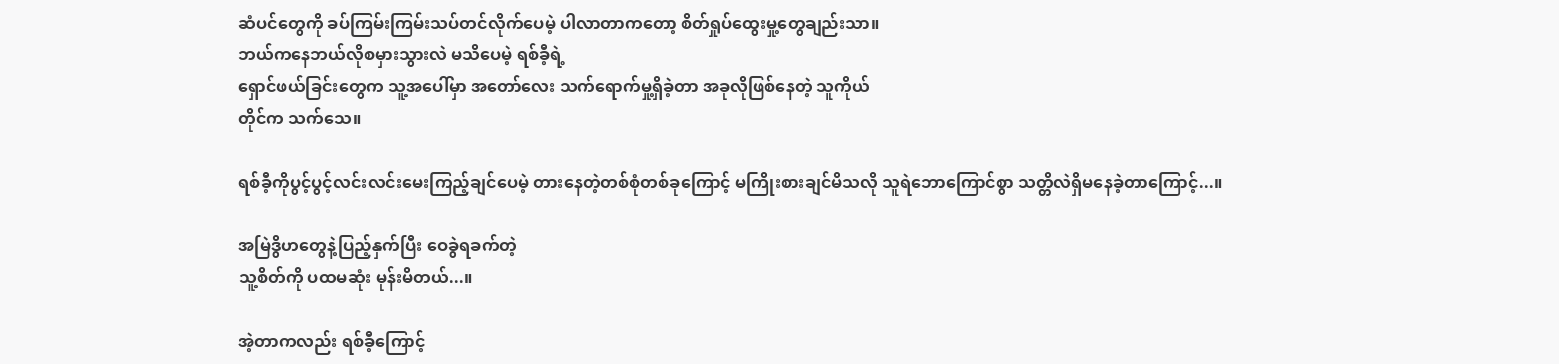ဆံပင်တွေကို ခပ်ကြမ်းကြမ်းသပ်တင်လိုက်ပေမဲ့ ပါလာတာကတော့ စိတ်ရှုပ်ထွေးမှု့တွေချည်းသာ။
ဘယ်ကနေဘယ်လိုစမှားသွားလဲ မသိပေမဲ့ ရစ်ခီ့ရဲ့
ရှောင်ဖယ်ခြင်းတွေက သူ့အပေါ်မှာ အတော်လေး သက်ရောက်မှု့ရှိခဲ့တာ အခုလိုဖြစ်နေတဲ့ သူကိုယ်
တိုင်က သက်သေ။

ရစ်ခီ့ကိုပွင့်ပွင့်လင်းလင်းမေးကြည့်ချင်ပေမဲ့ တားနေတဲ့တစ်စုံတစ်ခုကြောင့် မကြိုးစားချင်မိသလို သူရဲဘောကြောင်စွာ သတ္တိလဲရှိမနေခဲ့တာကြောင့်...။

အမြဲဒွိဟတွေနဲ့ပြည့်နှက်ပြီး ဝေခွဲရခက်တဲ့
သူ့စိတ်ကို ပထမဆုံး မုန်းမိတယ်...။

အဲ့တာကလည်း ရစ်ခီ့ကြောင့်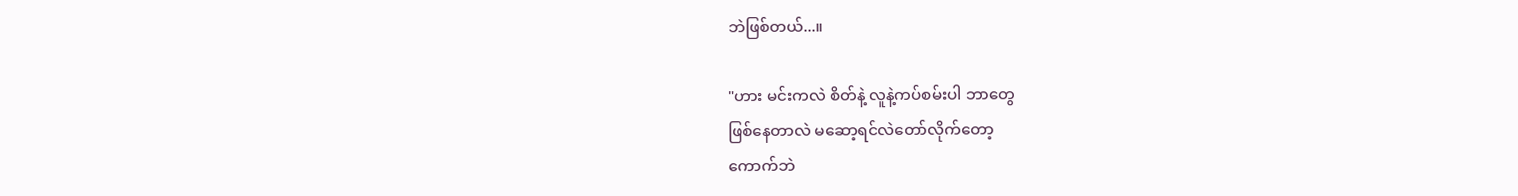ဘဲဖြစ်တယ်...။

"ဟား မင်းကလဲ စိတ်နဲ့ လူနဲ့ကပ်စမ်းပါ ဘာတွေ
ဖြစ်နေတာလဲ မဆော့ရင်လဲတော်လိုက်တော့
ကောက်ဘဲ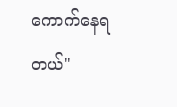ကောက်နေရတယ်"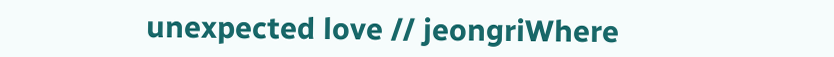unexpected love // jeongriWhere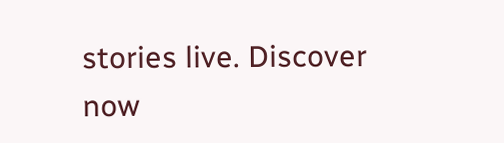stories live. Discover now